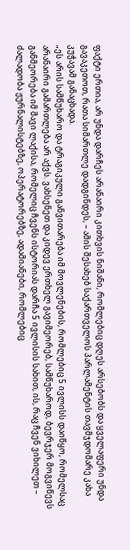ფაქტი ერთია, არ უნდა დარჩეს არანაირი კითხვის ნიშანი, რომლებიც დღეს არსებობს და ყველაფერი უნდა გავაკეთოთ, რათა სიმართლე დადგინდეს, – ამის შესახებ საქართველოს პარლამენტის თავმჯდომარე კახა კუჭავამ განაცხადა.
„ეს არის სამწუხარო და ტრაგიკული განვითარება იმ მოვლენების, რომლებიც 5 ივლისს დაიწყო, რომელსაც არანაირი გამართლება არ აქვს. ვახსენეთ და კიდევ ერთხელ გავიმეორებ, სამწუხაროდ, ბევრჯერ მოგვიწევს განმეორება იმ შავი ლაქისა, რომელიც ჩვენს ისტორიას დარჩა 5 ივლისის სახით, ის, რაც ჩვენ ვიხილეთ – ძალადობა ჟურნალისტებზე, ოპერატორებზე, ადამიანები, რომლებიც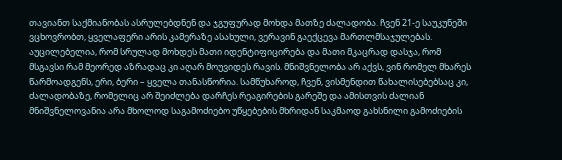თავიანთ საქმიანობას ასრულებდნენ და ჯგუფურად მოხდა მათზე ძალადობა. ჩვენ 21-ე საუკუნეში ვცხოვრობთ, ყველაფერი არის კამერაზე ასახული, ვერავინ გაექცევა მართლმსაჯულებას. აუცილებელია, რომ სრულად მოხდეს მათი იდენტიფიცირება და მათი მკაცრად დასჯა, რომ მსგავსი რამ მეორედ აზრადაც კი აღარ მოუვიდეს რავის. მნიშვნელობა არ აქვს, ვინ რომელ მხარეს წარმოადგენს, ერი, ბერი – ყველა თანასწორია. სამწუხაროდ, ჩვენ, ვისმენდით წახალისებებსაც კი, ძალადობაზე, რომელიც არ შეიძლება დარჩეს რეაგირების გარეშე და ამისთვის ძალიან მნიშვნელოვანია არა მხოლოდ საგამოძიებო უწყებების მხრიდან საკმაოდ გახსნილი გამოძიების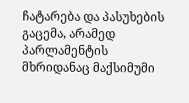ჩატარება და პასუხების გაცემა, არამედ პარლამენტის მხრიდანაც მაქსიმუმი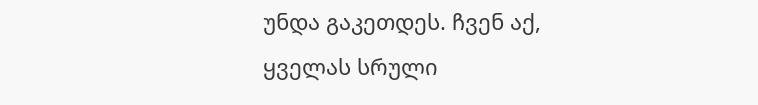უნდა გაკეთდეს. ჩვენ აქ, ყველას სრული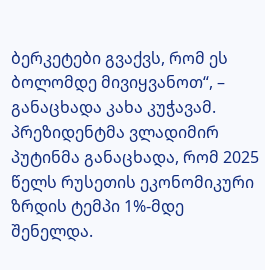ბერკეტები გვაქვს, რომ ეს ბოლომდე მივიყვანოთ“, – განაცხადა კახა კუჭავამ.
პრეზიდენტმა ვლადიმირ პუტინმა განაცხადა, რომ 2025 წელს რუსეთის ეკონომიკური ზრდის ტემპი 1%-მდე შენელდა.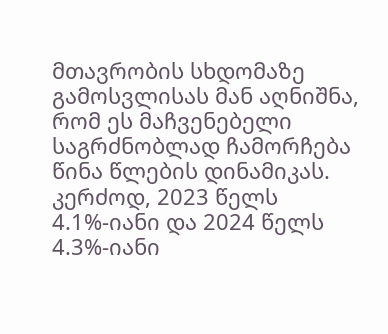მთავრობის სხდომაზე გამოსვლისას მან აღნიშნა, რომ ეს მაჩვენებელი საგრძნობლად ჩამორჩება წინა წლების დინამიკას. კერძოდ, 2023 წელს 4.1%-იანი და 2024 წელს 4.3%-იანი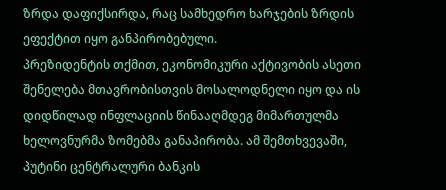ზრდა დაფიქსირდა, რაც სამხედრო ხარჯების ზრდის ეფექტით იყო განპირობებული.
პრეზიდენტის თქმით, ეკონომიკური აქტივობის ასეთი შენელება მთავრობისთვის მოსალოდნელი იყო და ის დიდწილად ინფლაციის წინააღმდეგ მიმართულმა ხელოვნურმა ზომებმა განაპირობა. ამ შემთხვევაში, პუტინი ცენტრალური ბანკის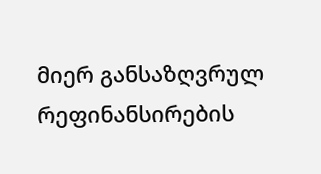მიერ განსაზღვრულ რეფინანსირების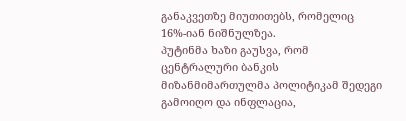განაკვეთზე მიუთითებს, რომელიც 16%-იან ნიშნულზეა.
პუტინმა ხაზი გაუსვა, რომ ცენტრალური ბანკის მიზანმიმართულმა პოლიტიკამ შედეგი გამოიღო და ინფლაცია,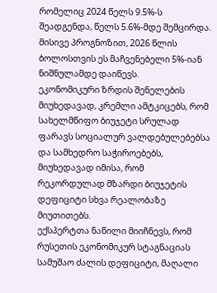რომელიც 2024 წელს 9.5%-ს შეადგენდა, წელს 5.6%-მდე შემცირდა. მისივე პროგნოზით, 2026 წლის ბოლოსთვის ეს მაჩვენებელი 5%-იან ნიშნულამდე დაიწევს.
ეკონომიკური ზრდის შენელების მიუხედავად, კრემლი ამტკიცებს, რომ სახელმწიფო ბიუჯეტი სრულად ფარავს სოციალურ ვალდებულებებსა და სამხედრო საჭიროებებს, მიუხედავად იმისა, რომ რეკორდულად მზარდი ბიუჯეტის დეფიციტი სხვა რეალობაზე მიუთითებს.
ექსპერტთა ნაწილი მიიჩნევს, რომ რუსეთის ეკონომიკურ სტაგნაციას სამუშაო ძალის დეფიციტი, მაღალი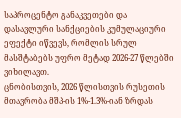საპროცენტო განაკვეთები და დასავლური სანქციების კუმულაციური ეფექტი იწვევს, რომლის სრულ მასშტაბებს უფრო მეტად 2026-27 წლებში ვიხილავთ.
ცნობისთვის, 2026 წლისთვის რუსეთის მთავრობა მშპ-ის 1%-1.3%-იან ზრდას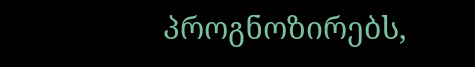პროგნოზირებს,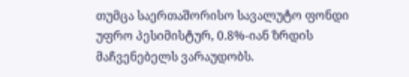თუმცა საერთაშორისო სავალუტო ფონდი უფრო პესიმისტურ, 0.8%-იან ზრდის მაჩვენებელს ვარაუდობს.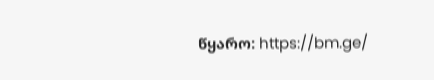წყარო: https://bm.ge/